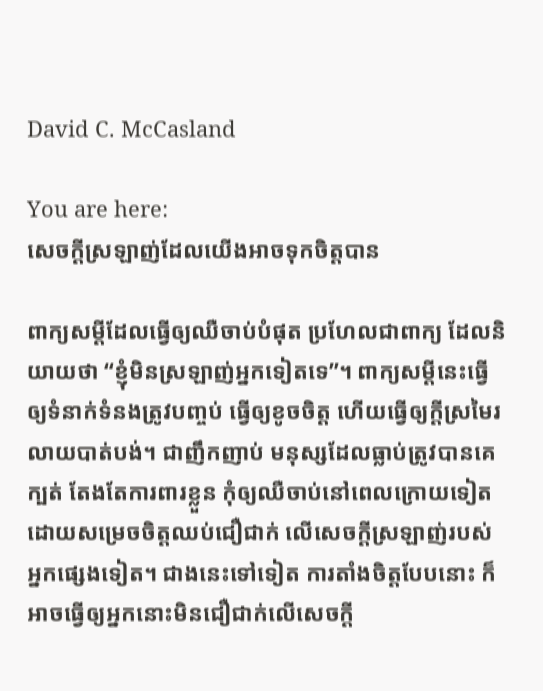David C. McCasland

You are here:
សេចក្ដីស្រឡាញ់ដែលយើងអាចទុកចិត្តបាន

ពាក្យសម្តីដែលធ្វើឲ្យឈឺចាប់បំផុត ប្រហែលជាពាក្យ ដែលនិយាយថា “ខ្ញុំមិនស្រឡាញ់អ្នកទៀតទេ”។ ពាក្យសម្តីនេះធ្វើឲ្យទំនាក់ទំនងត្រូវបញ្ចប់ ធ្វើឲ្យខូចចិត្ត ហើយធ្វើឲ្យក្តីស្រមៃរលាយបាត់បង់។ ជាញឹកញាប់ មនុស្សដែលធ្លាប់ត្រូវបានគេក្បត់ តែងតែការពារខ្លួន កុំឲ្យឈឺចាប់នៅពេលក្រោយទៀត ដោយសម្រេចចិត្តឈប់ជឿជាក់ លើសេចក្តីស្រឡាញ់របស់អ្នកផ្សេងទៀត។ ជាងនេះទៅទៀត ការតាំងចិត្តបែបនោះ ក៏អាចធ្វើឲ្យអ្នកនោះមិនជឿជាក់លើសេចក្តី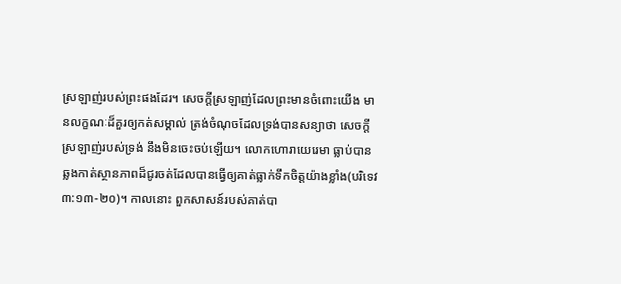ស្រឡាញ់របស់ព្រះផងដែរ។ សេចក្តីស្រឡាញ់ដែលព្រះមានចំពោះយើង មានលក្ខណៈដ៏គួរឲ្យកត់សម្គាល់ ត្រង់ចំណុចដែលទ្រង់បានសន្យាថា សេចក្តីស្រឡាញ់របស់ទ្រង់ នឹងមិនចេះចប់ឡើយ។ លោកហោរាយេរេមា ធ្លាប់បានឆ្លងកាត់ស្ថានភាពដ៏ជូរចត់ដែលបានធ្វើឲ្យគាត់ធ្លាក់ទឹកចិត្តយ៉ាងខ្លាំង(បរិទេវ ៣:១៣-២០)។ កាលនោះ ពួកសាសន៍របស់គាត់បា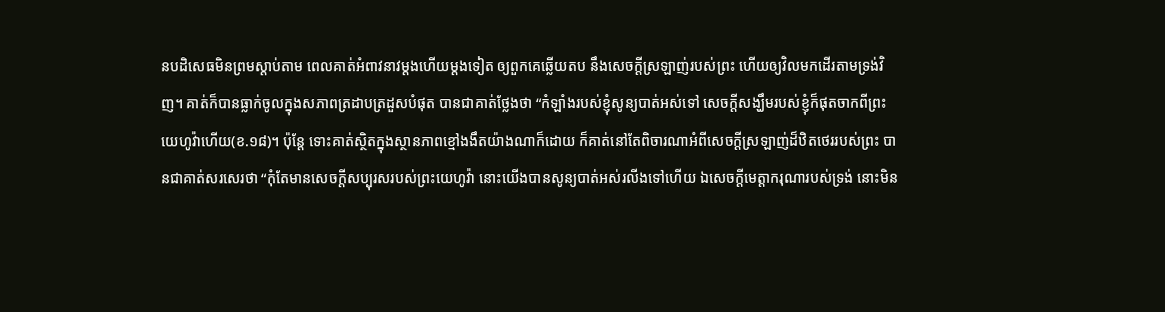នបដិសេធមិនព្រមស្តាប់តាម ពេលគាត់អំពាវនាវម្តងហើយម្តងទៀត ឲ្យពួកគេឆ្លើយតប នឹងសេចក្តីស្រឡាញ់របស់ព្រះ ហើយឲ្យវិលមកដើរតាមទ្រង់វិញ។ គាត់ក៏បានធ្លាក់ចូលក្នុងសភាពត្រដាបត្រដួសបំផុត បានជាគាត់ថ្លែងថា “កំឡាំងរបស់ខ្ញុំសូន្យបាត់អស់ទៅ សេចក្តីសង្ឃឹមរបស់ខ្ញុំក៏ផុតចាកពីព្រះយេហូវ៉ាហើយ(ខ.១៨)។ ប៉ុន្តែ ទោះគាត់ស្ថិតក្នុងស្ថានភាពខ្មៅងងឹតយ៉ាងណាក៏ដោយ ក៏គាត់នៅតែពិចារណាអំពីសេចក្តីស្រឡាញ់ដ៏ឋិតថេររបស់ព្រះ បានជាគាត់សរសេរថា “កុំតែមានសេចក្តីសប្បុរសរបស់ព្រះយេហូវ៉ា នោះយើងបានសូន្យបាត់អស់រលីងទៅហើយ ឯសេចក្តីមេត្តាករុណារបស់ទ្រង់ នោះមិន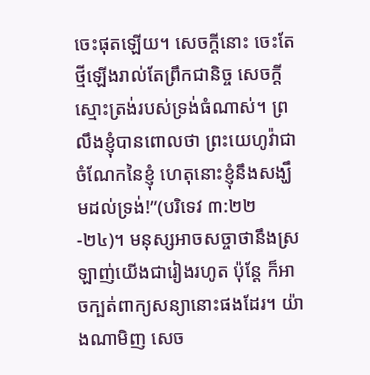ចេះផុតឡើយ។ សេចក្តីនោះ ចេះតែថ្មីឡើងរាល់តែព្រឹកជានិច្ច សេចក្តីស្មោះត្រង់របស់ទ្រង់ធំណាស់។ ព្រលឹងខ្ញុំបានពោលថា ព្រះយេហូវ៉ាជាចំណែកនៃខ្ញុំ ហេតុនោះខ្ញុំនឹងសង្ឃឹមដល់ទ្រង់!”(បរិទេវ ៣:២២-២៤)។ មនុស្សអាចសច្ចាថានឹងស្រឡាញ់យើងជារៀងរហូត ប៉ុន្តែ ក៏អាចក្បត់ពាក្យសន្យានោះផងដែរ។ យ៉ាងណាមិញ សេច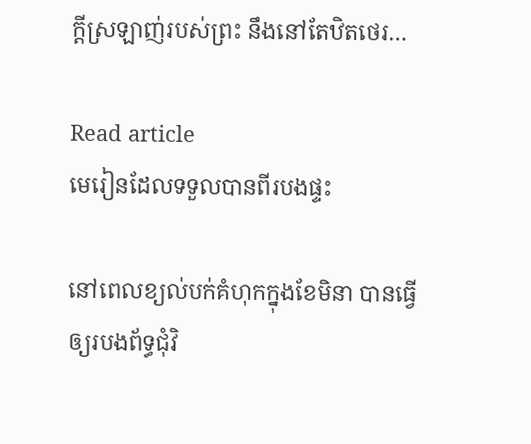ក្តីស្រឡាញ់របស់ព្រះ នឹងនៅតែឋិតថេរ…

Read article
មេរៀនដែលទទួលបានពីរបងផ្ទះ

នៅពេលខ្យល់បក់គំហុកក្នុងខែមិនា បានធ្វើឲ្យរបងព័ទ្ធជុំវិ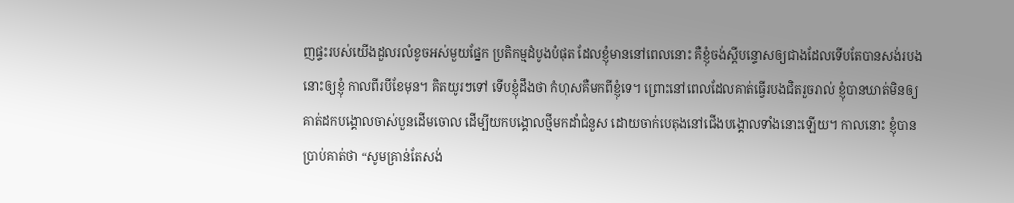ញផ្ទះរបស់យើងដួលរលំខូចអស់មួយផ្នែក ប្រតិកម្មដំបូងបំផុត ដែលខ្ញុំមាននៅពេលនោះ គឺខ្ញុំចង់ស្តីបន្ទោសឲ្យជាងដែលទើបតែបានសង់របងនោះឲ្យខ្ញុំ កាលពីរបីខែមុន។ គិតយូរៗទៅ ទើបខ្ញុំដឹងថា កំហុសគឺមកពីខ្ញុំទេ។ ព្រោះនៅពេលដែលគាត់ធ្វើរបងជិតរួចរាល់ ខ្ញុំបានឃាត់មិនឲ្យគាត់ដកបង្គោលចាស់បួនដើមចោល ដើម្បីយកបង្គោលថ្មីមកដាំជំនួស ដោយចាក់បេតុងនៅជើងបង្គោលទាំងនោះឡើយ។ កាលនោះ ខ្ញុំបានប្រាប់គាត់ថា “សូមគ្រាន់តែសង់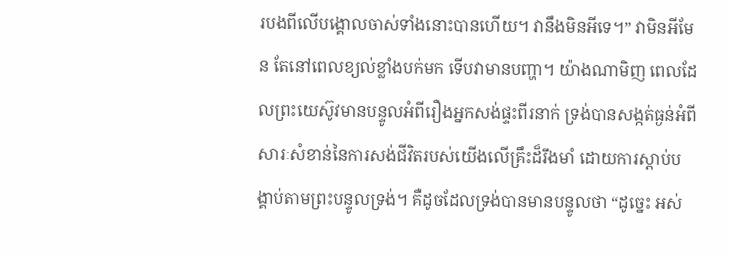របងពីលើបង្គោលចាស់ទាំងនោះបានហើយ។ វានឹងមិនអីទេ។” វាមិនអីមែន តែនៅពេលខ្យល់ខ្លាំងបក់មក ទើបវាមានបញ្ហា។ យ៉ាងណាមិញ ពេលដែលព្រះយេស៊ូវមានបន្ទូលអំពីរឿងអ្នកសង់ផ្ទះពីរនាក់ ទ្រង់បានសង្កត់ធ្ងន់អំពីសារៈសំខាន់នៃការសង់ជីវិតរបស់យើងលើគ្រឹះដ៏រឹងមាំ ដោយការស្តាប់បង្គាប់តាមព្រះបន្ទូលទ្រង់។ គឺដូចដែលទ្រង់បានមានបន្ទូលថា “ដូច្នេះ អស់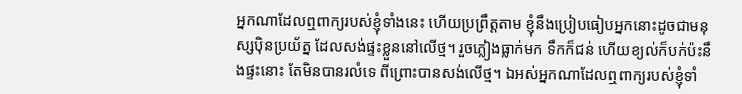អ្នកណាដែលឮពាក្យរបស់ខ្ញុំទាំងនេះ ហើយប្រព្រឹត្តតាម ខ្ញុំនឹងប្រៀបធៀបអ្នកនោះដូចជាមនុស្សប៉ិនប្រយ័ត្ន ដែលសង់ផ្ទះខ្លួននៅលើថ្ម។ រួចភ្លៀងធ្លាក់មក ទឹកក៏ជន់ ហើយខ្យល់ក៏បក់ប៉ះនឹងផ្ទះនោះ តែមិនបានរលំទេ ពីព្រោះបានសង់លើថ្ម។ ឯអស់អ្នកណាដែលឮពាក្យរបស់ខ្ញុំទាំ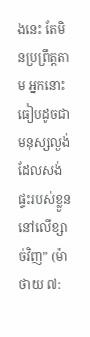ងនេះ តែមិនប្រព្រឹត្តតាម អ្នកនោះធៀបដូចជាមនុស្សល្ងង់ ដែលសង់ផ្ទះរបស់ខ្លួននៅលើខ្សាច់វិញ” (ម៉ាថាយ ៧: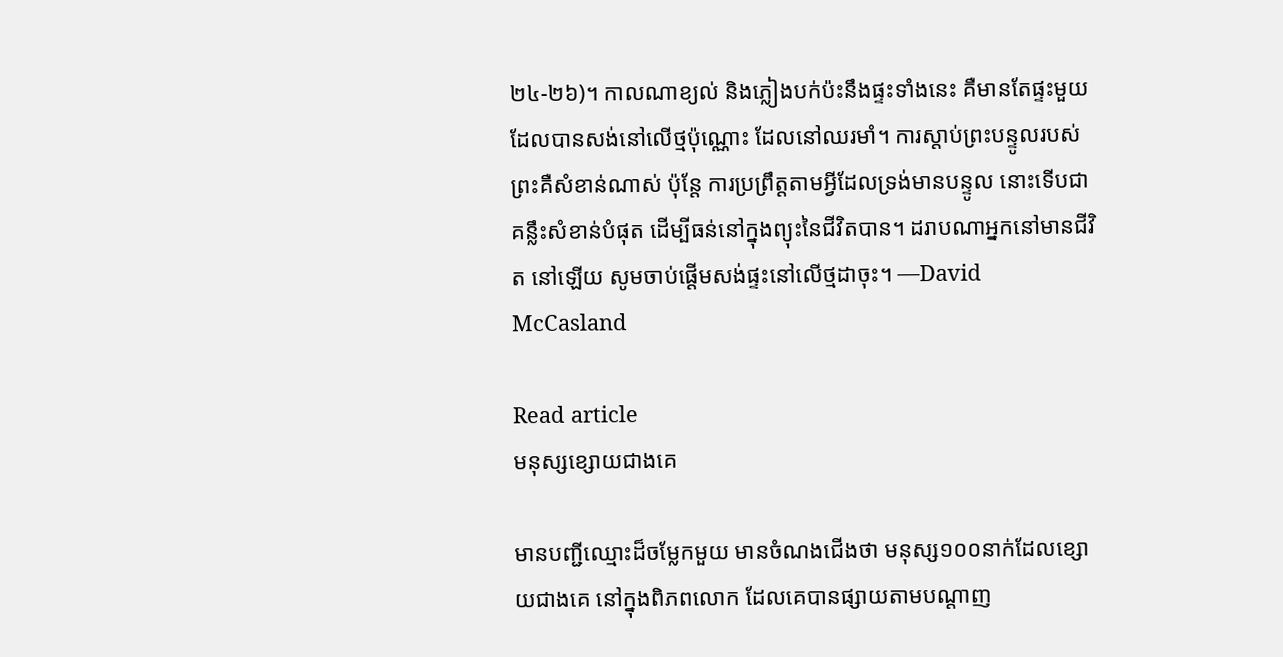២៤-២៦)។ កាលណាខ្យល់ និងភ្លៀងបក់ប៉ះនឹងផ្ទះទាំងនេះ គឺមានតែផ្ទះមួយដែលបានសង់នៅលើថ្មប៉ុណ្ណោះ ដែលនៅឈរមាំ។ ការស្តាប់ព្រះបន្ទូលរបស់ព្រះគឺសំខាន់ណាស់ ប៉ុន្តែ ការប្រព្រឹត្តតាមអ្វីដែលទ្រង់មានបន្ទូល នោះទើបជាគន្លឹះសំខាន់បំផុត ដើម្បីធន់នៅក្នុងព្យុះនៃជីវិតបាន។ ដរាបណាអ្នកនៅមានជីវិត នៅឡើយ សូមចាប់ផ្តើមសង់ផ្ទះនៅលើថ្មដាចុះ។ —David McCasland

Read article
មនុស្សខ្សោយជាងគេ

មានបញ្ជីឈ្មោះដ៏ចម្លែកមួយ មានចំណងជើងថា មនុស្ស១០០នាក់ដែលខ្សោយជាងគេ នៅក្នុងពិភពលោក ដែលគេបានផ្សាយតាមបណ្តាញ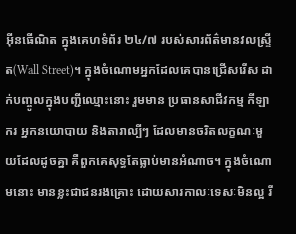អ៊ីនធើណិត ក្នុងគេហទំព័រ ២៤/៧ របស់សារព័ត៌មានវលស្ទ្រីត(Wall Street)។ ក្នុងចំណោមអ្នកដែលគេបានជ្រើសរើស ដាក់បញ្ចូលក្នុងបញ្ជីឈ្មោះនោះ រួមមាន ប្រធានសាជីវកម្ម កីឡាករ អ្នកនយោបាយ និងតារាល្បីៗ ដែលមានចរិតលក្ខណៈមួយដែលដូចគ្នា គឺពួកគេសុទ្ធតែធ្លាប់មានអំណាច។ ក្នុងចំណោមនោះ មានខ្លះជាជនរងគ្រោះ ដោយសារកាលៈទេសៈមិនល្អ រី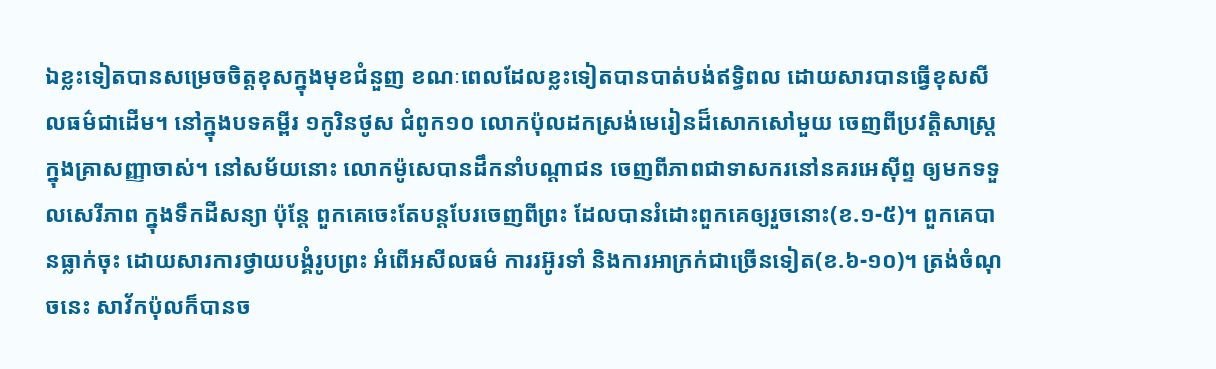ឯខ្លះទៀតបានសម្រេចចិត្តខុសក្នុងមុខជំនួញ ខណៈពេលដែលខ្លះទៀតបានបាត់បង់ឥទ្ធិពល ដោយសារបានធ្វើខុសសីលធម៌ជាដើម។ នៅក្នុងបទគម្ពីរ ១កូរិនថូស ជំពូក១០ លោកប៉ុលដកស្រង់មេរៀនដ៏សោកសៅមួយ ចេញពីប្រវត្តិសាស្រ្តក្នុងគ្រាសញ្ញាចាស់។ នៅសម័យនោះ លោកម៉ូសេបានដឹកនាំបណ្តាជន ចេញពីភាពជាទាសករនៅនគរអេស៊ីព្ទ ឲ្យមកទទួលសេរីភាព ក្នុងទឹកដីសន្យា ប៉ុន្តែ ពួកគេចេះតែបន្តបែរចេញពីព្រះ ដែលបានរំដោះពួកគេឲ្យរួចនោះ(ខ.១-៥)។ ពួកគេបានធ្លាក់ចុះ ដោយសារការថ្វាយបង្គំរូបព្រះ អំពើអសីលធម៌ ការរអ៊ូរទាំ និងការអាក្រក់ជាច្រើនទៀត(ខ.៦-១០)។ ត្រង់ចំណុចនេះ សាវ័កប៉ុលក៏បានច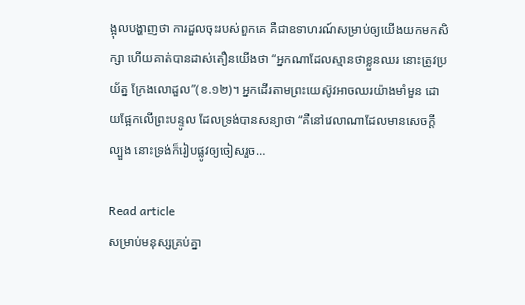ង្អុលបង្ហាញថា ការដួលចុះរបស់ពួកគេ គឺជាឧទាហរណ៍សម្រាប់ឲ្យយើងយកមកសិក្សា ហើយគាត់បានដាស់តឿនយើងថា “អ្នកណាដែលស្មានថាខ្លួនឈរ នោះត្រូវប្រយ័ត្ន ក្រែងលោដួល”(ខ.១២)។ អ្នកដើរតាមព្រះយេស៊ូវអាចឈរយ៉ាងមាំមួន ដោយផ្អែកលើព្រះបន្ទូល ដែលទ្រង់បានសន្យាថា “គឺនៅវេលាណាដែលមានសេចក្តីល្បួង នោះទ្រង់ក៏រៀបផ្លូវឲ្យចៀសរួច…

Read article
សម្រាប់មនុស្សគ្រប់គ្នា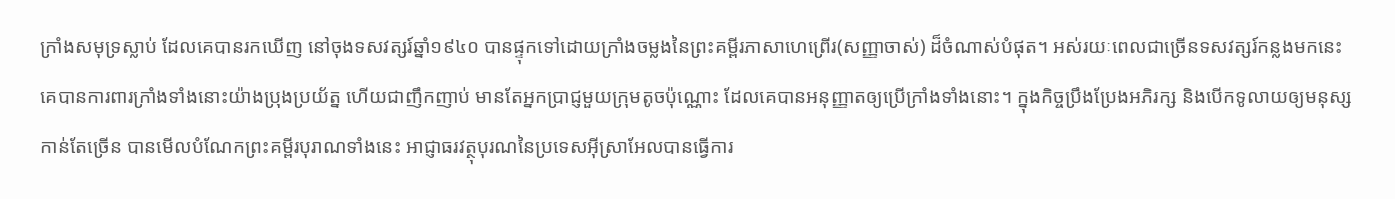ក្រាំងសមុទ្រស្លាប់ ដែលគេបានរកឃើញ នៅចុងទសវត្សរ៍ឆ្នាំ១៩៤០ បានផ្ទុកទៅដោយក្រាំងចម្លងនៃព្រះគម្ពីរភាសាហេព្រើរ(សញ្ញាចាស់) ដ៏ចំណាស់បំផុត។ អស់រយៈពេលជាច្រើនទសវត្សរ៍កន្លងមកនេះ គេបានការពារក្រាំងទាំងនោះយ៉ាងប្រុងប្រយ័ត្ន ហើយជាញឹកញាប់ មានតែអ្នកប្រាជ្ញមួយក្រុមតូចប៉ុណ្ណោះ ដែលគេបានអនុញ្ញាតឲ្យប្រើក្រាំងទាំងនោះ។ ក្នុងកិច្ចប្រឹងប្រែងអភិរក្ស និងបើកទូលាយឲ្យមនុស្សកាន់តែច្រើន បានមើលបំណែកព្រះគម្ពីរបុរាណទាំងនេះ អាជ្ញាធរវត្ថុបុរណនៃប្រទេសអ៊ីស្រាអែលបានធ្វើការ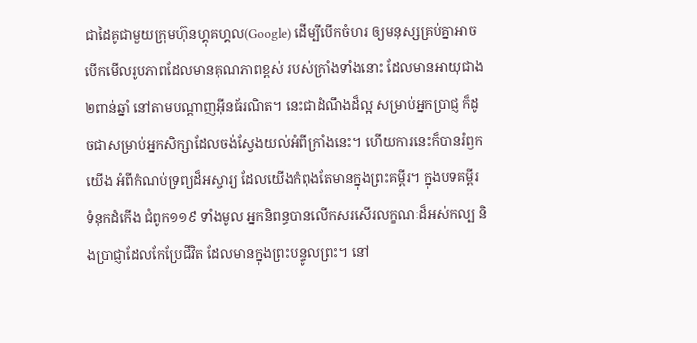ជាដៃគូជាមួយក្រុមហ៊ុនហ្គុគហ្គល(Google) ដើម្បីបើកចំហរ ឲ្យមនុស្សគ្រប់គ្នាអាចបើកមើលរូបភាពដែលមានគុណភាពខ្ពស់ របស់ក្រាំងទាំងនោះ ដែលមានអាយុជាង ២ពាន់ឆ្នាំ នៅតាមបណ្តាញអ៊ីនធ័រណិត។ នេះជាដំណឹងដ៏ល្អ សម្រាប់អ្នកប្រាជ្ញ ក៏ដូចជាសម្រាប់អ្នកសិក្សាដែលចង់ស្វែងយល់អំពីក្រាំងនេះ។ ហើយការនេះក៏បានរំឭកយើង អំពីកំណប់ទ្រព្យដ៏អស្ចារ្យ ដែលយើងកំពុងតែមានក្នុងព្រះគម្ពីរ។ ក្នុងបទគម្ពីរ ទំនុកដំកើង ជំពូក១១៩ ទាំងមូល អ្នកនិពន្ធបានលើកសរសើរលក្ខណៈដ៏អស់កល្ប និងប្រាជ្ញាដែលកែប្រែជីវិត ដែលមានក្នុងព្រះបន្ទូលព្រះ។ នៅ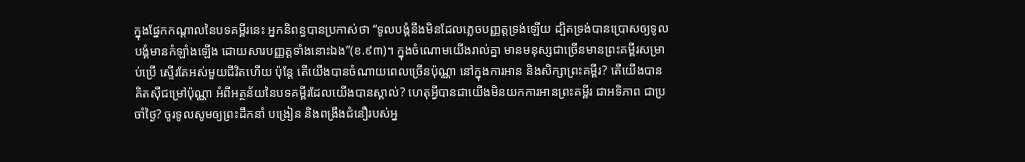ក្នុងផ្នែកកណ្តាលនៃបទគម្ពីរនេះ អ្នកនិពន្ធបានប្រកាស់ថា “ទូលបង្គំនឹងមិនដែលភ្លេចបញ្ញត្តទ្រង់ឡើយ ដ្បិតទ្រង់បានប្រោសឲ្យទូលបង្គំមានកំឡាំងឡើង ដោយសារបញ្ញត្តទាំងនោះឯង”(ខ.៩៣)។ ក្នុងចំណោមយើងរាល់គ្នា មានមនុស្សជាច្រើនមានព្រះគម្ពីរសម្រាប់ប្រើ ស្ទើរតែអស់មួយជីវិតហើយ ប៉ុន្តែ តើយើងបានចំណាយពេលច្រើនប៉ុណ្ណា នៅក្នុងការអាន និងសិក្សាព្រះគម្ពីរ? តើយើងបានគិតស៊ីជម្រៅប៉ុណ្ណា អំពីអត្ថន័យនៃបទគម្ពីរដែលយើងបានស្គាល់? ហេតុអ្វីបានជាយើងមិនយកការអានព្រះគម្ពីរ ជាអទិភាព ជាប្រចាំថ្ងៃ? ចូរទូលសូមឲ្យព្រះដឹកនាំ បង្រៀន និងពង្រឹងជំនឿរបស់អ្ន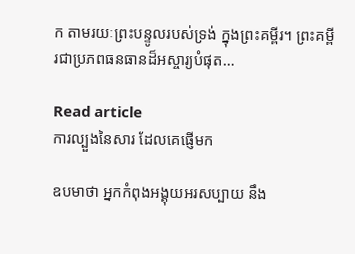ក តាមរយៈព្រះបន្ទូលរបស់ទ្រង់ ក្នុងព្រះគម្ពីរ។ ព្រះគម្ពីរជាប្រភពធនធានដ៏អស្ចារ្យបំផុត…

Read article
ការល្បួងនៃសារ ដែលគេផ្ញើមក

ឧបមាថា អ្នកកំពុងអង្គុយអរសប្បាយ នឹង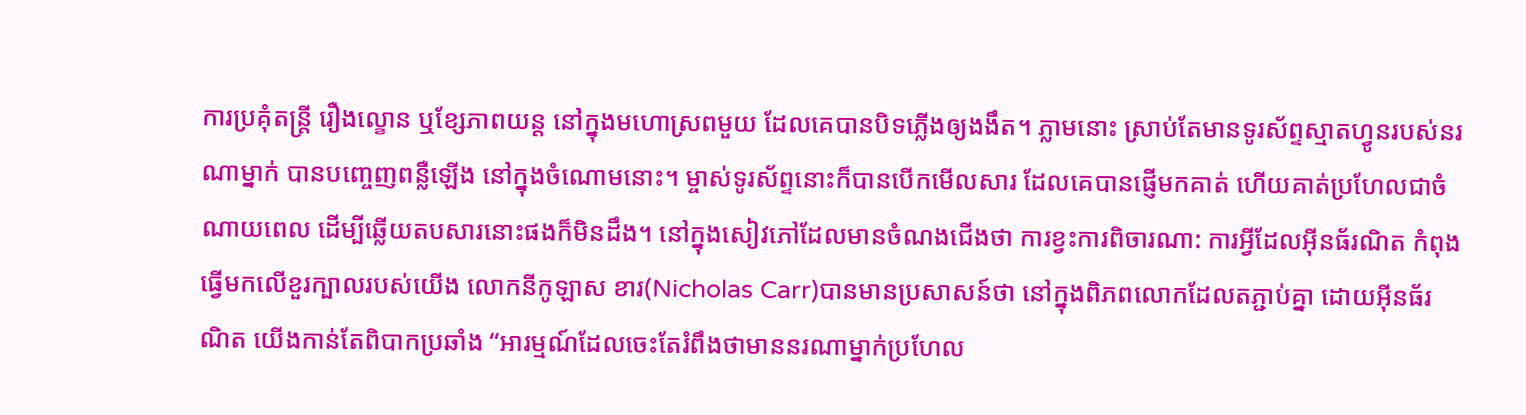ការប្រគុំតន្រ្តី រឿងល្ខោន ឬខ្សែភាពយន្ត នៅក្នុងមហោស្រពមួយ ដែលគេបានបិទភ្លើងឲ្យងងឹត។ ភ្លាមនោះ ស្រាប់តែមានទូរស័ព្ទស្មាតហ្វូនរបស់នរណាម្នាក់ បានបញ្ចេញពន្លឺឡើង នៅក្នុងចំណោមនោះ។ ម្ចាស់ទូរស័ព្ទនោះក៏បានបើកមើលសារ ដែលគេបានផ្ញើមកគាត់ ហើយគាត់ប្រហែលជាចំណាយពេល ដើម្បីឆ្លើយតបសារនោះផងក៏មិនដឹង។ នៅក្នុងសៀវភៅដែលមានចំណងជើងថា ការខ្វះការពិចារណា: ការអ្វីដែលអ៊ីនធ័រណិត កំពុងធ្វើមកលើខួរក្បាលរបស់យើង លោកនីកូឡាស ខារ(Nicholas Carr)បានមានប្រសាសន៍ថា នៅក្នុងពិភពលោកដែលតភ្ជាប់គ្នា ដោយអ៊ីនធ័រណិត យើងកាន់តែពិបាកប្រឆាំង “អារម្មណ៍ដែលចេះតែរំពឹងថាមាននរណាម្នាក់ប្រហែល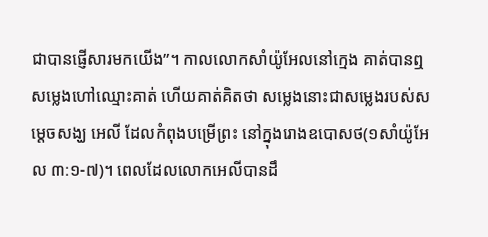ជាបានផ្ញើសារមកយើង”។ កាលលោកសាំយ៉ូអែលនៅក្មេង គាត់បានឮសម្លេងហៅឈ្មោះគាត់ ហើយគាត់គិតថា សម្លេងនោះជាសម្លេងរបស់សម្តេចសង្ឃ អេលី ដែលកំពុងបម្រើព្រះ នៅក្នុងរោងឧបោសថ(១សាំយ៉ូអែល ៣:១-៧)។ ពេលដែលលោកអេលីបានដឹ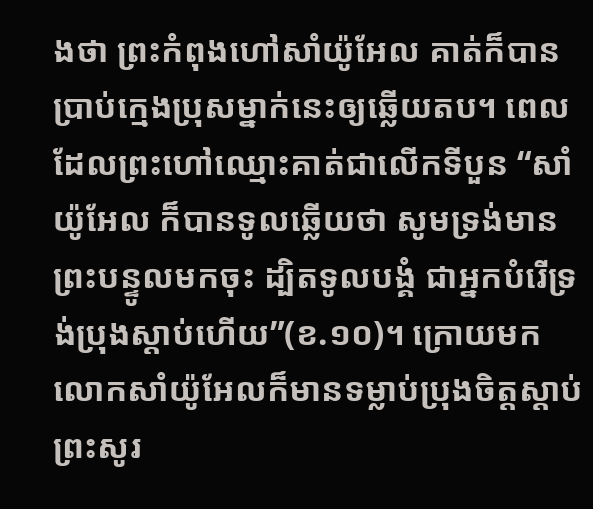ងថា ព្រះកំពុងហៅសាំយ៉ូអែល គាត់ក៏បានប្រាប់ក្មេងប្រុសម្នាក់នេះឲ្យឆ្លើយតប។ ពេលដែលព្រះហៅឈ្មោះគាត់ជាលើកទីបួន “សាំយ៉ូអែល ក៏បានទូលឆ្លើយថា សូមទ្រង់មានព្រះបន្ទូលមកចុះ ដ្បិតទូលបង្គំ ជាអ្នកបំរើទ្រង់ប្រុងស្តាប់ហើយ”(ខ.១០)។ ក្រោយមក លោកសាំយ៉ូអែលក៏មានទម្លាប់ប្រុងចិត្តស្តាប់ព្រះសូរ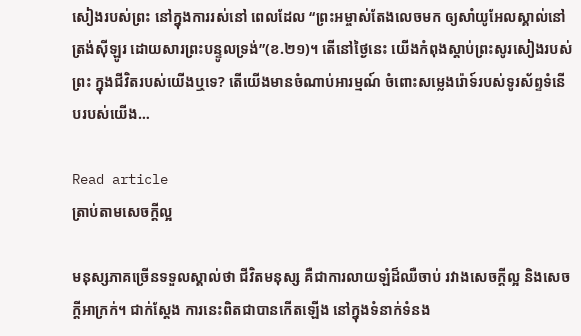សៀងរបស់ព្រះ នៅក្នុងការរស់នៅ ពេលដែល “ព្រះអម្ចាស់តែងលេចមក ឲ្យសាំយូអែលស្គាល់នៅត្រង់ស៊ីឡូរ ដោយសារព្រះបន្ទូលទ្រង់”(ខ.២១)។ តើនៅថ្ងៃនេះ យើងកំពុងស្តាប់ព្រះសូរសៀងរបស់ព្រះ ក្នុងជីវិតរបស់យើងឬទេ? តើយើងមានចំណាប់អារម្មណ៍ ចំពោះសម្លេងរ៉ោទ៍របស់ទូរស័ព្ទទំនើបរបស់យើង…

Read article
ត្រាប់តាមសេចក្តីល្អ

មនុស្សភាគច្រើនទទួលស្គាល់ថា ជីវិតមនុស្ស គឺជាការលាយឡំដ៏ឈឺចាប់ រវាងសេចក្តីល្អ និងសេចក្តីអាក្រក់។ ជាក់ស្តែង ការនេះពិតជាបានកើតឡើង នៅក្នុងទំនាក់ទំនង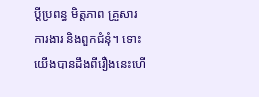ប្តីប្រពន្ធ មិត្តភាព គ្រួសារ ការងារ និងពួកជំនុំ។ ទោះយើងបានដឹងពីរឿងនេះហើ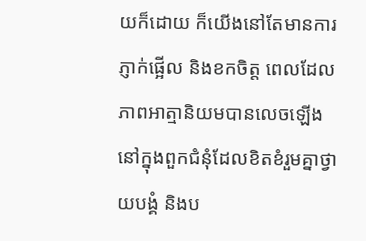យក៏ដោយ ក៏យើងនៅតែមានការភ្ញាក់ផ្អើល និងខកចិត្ត ពេលដែលភាពអាត្មានិយមបានលេចឡើង នៅក្នុងពួកជំនុំដែលខិតខំរួមគ្នាថ្វាយបង្គំ និងប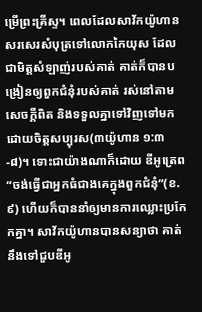ម្រើព្រះគ្រីស្ទ។ ពេលដែលសាវ័កយ៉ូហាន សរសេរសំបុត្រទៅលោកកៃយុស ដែលជាមិត្តសំឡាញ់របស់គាត់ គាត់ក៏បានបង្រៀនឲ្យពួកជំនុំរបស់គាត់ រស់នៅតាមសេចក្តីពិត និងទទួលគ្នាទៅវិញទៅមក ដោយចិត្តសប្បុរស(៣យ៉ូហាន ១:៣-៨)។ ទោះជាយ៉ាងណាក៏ដោយ ឌីអូត្រេព “ចង់ធ្វើជាអ្នកធំជាងគេក្នុងពួកជំនុំ”(ខ.៩) ហើយក៏បាននាំឲ្យមានការឈ្លោះប្រកែកគ្នា។ សាវ័កយ៉ូហានបានសន្យាថា គាត់នឹងទៅជួបឌីអូ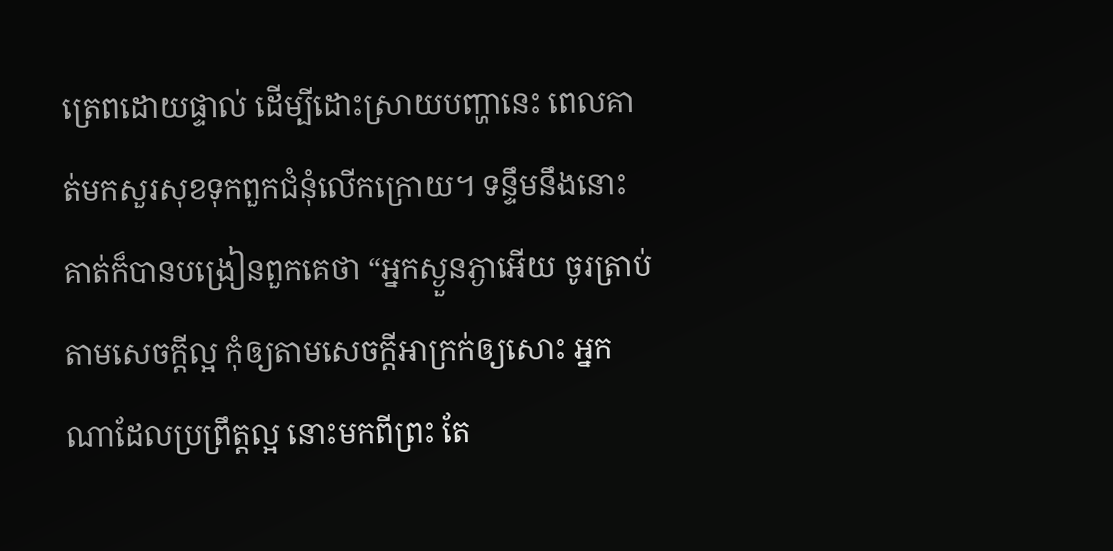ត្រេពដោយផ្ទាល់ ដើម្បីដោះស្រាយបញ្ហានេះ ពេលគាត់មកសួរសុខទុកពួកជំនុំលើកក្រោយ។ ទន្ទឹមនឹងនោះ គាត់ក៏បានបង្រៀនពួកគេថា “អ្នកស្ងួនភ្ងាអើយ ចូរត្រាប់តាមសេចក្តីល្អ កុំឲ្យតាមសេចក្តីអាក្រក់ឲ្យសោះ អ្នកណាដែលប្រព្រឹត្តល្អ នោះមកពីព្រះ តែ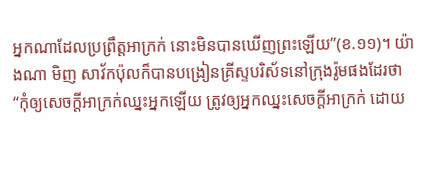អ្នកណាដែលប្រព្រឹត្តអាក្រក់ នោះមិនបានឃើញព្រះឡើយ”(ខ.១១)។ យ៉ាងណា មិញ សាវ័កប៉ុលក៏បានបង្រៀនគ្រីស្ទបរិស័ទនៅក្រុងរ៉ូមផងដែរថា “កុំឲ្យសេចក្តីអាក្រក់ឈ្នះអ្នកឡើយ ត្រូវឲ្យអ្នកឈ្នះសេចក្តីអាក្រក់ ដោយ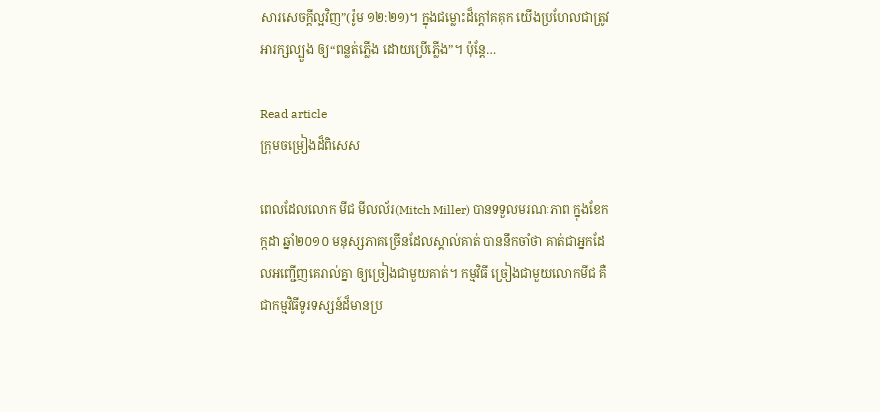សារសេចក្តីល្អវិញ”(រ៉ូម ១២:២១)។ ក្នុងជម្លោះដ៏ក្តៅគគុក យើងប្រហែលជាត្រូវអារក្សល្បួង ឲ្យ“ពន្លត់ភ្លើង ដោយប្រើភ្លើង”។ ប៉ុន្តែ…

Read article
ក្រុមចម្រៀងដ៏ពិសេស

ពេលដែលលោក មីជ មីលល័រ(Mitch Miller) បានទទួលមរណៈភាព ក្នុងខែកក្កដា ឆ្នាំ២០១០ មនុស្សភាគច្រើនដែលស្គាល់គាត់ បាននឹកចាំថា គាត់ជាអ្នកដែលអញ្ជើញគេរាល់គ្នា ឲ្យច្រៀងជាមួយគាត់។ កម្មវិធី ច្រៀងជាមួយលោកមីជ គឺជាកម្មវិធីទូរទស្សន៍ដ៏មានប្រ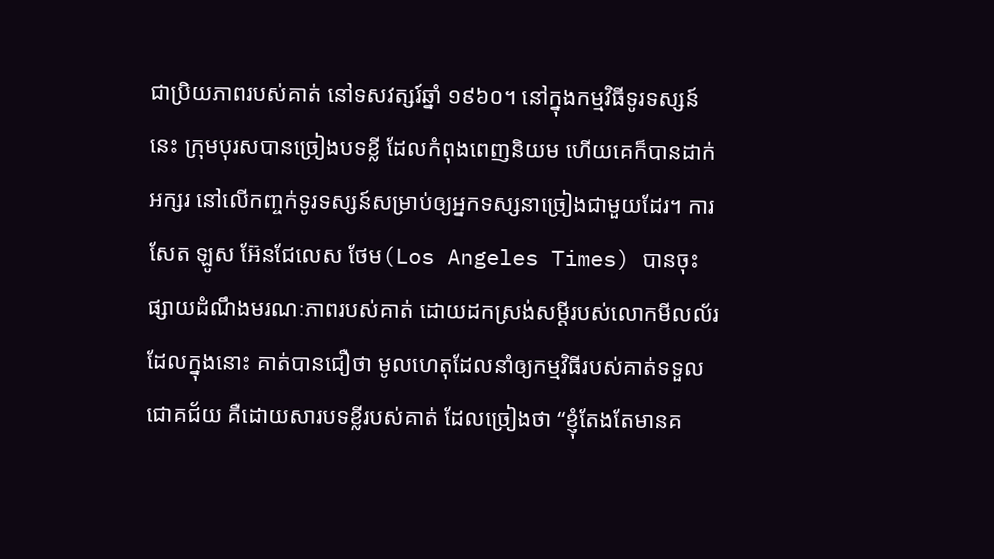ជាប្រិយភាពរបស់គាត់ នៅទសវត្សរ៍ឆ្នាំ ១៩៦០។ នៅក្នុងកម្មវិធីទូរទស្សន៍នេះ ក្រុមបុរសបានច្រៀងបទខ្លី ដែលកំពុងពេញនិយម ហើយគេក៏បានដាក់អក្សរ នៅលើកញ្ចក់ទូរទស្សន៍សម្រាប់ឲ្យអ្នកទស្សនាច្រៀងជាមួយដែរ។ ការសែត ឡូស អ៊ែនជែលេស ថែម(Los Angeles Times) បានចុះផ្សាយដំណឹងមរណៈភាពរបស់គាត់ ដោយដកស្រង់សម្តីរបស់លោកមីលល័រ ដែលក្នុងនោះ គាត់បានជឿថា មូលហេតុដែលនាំឲ្យកម្មវិធីរបស់គាត់ទទួលជោគជ័យ គឺដោយសារបទខ្លីរបស់គាត់ ដែលច្រៀងថា “ខ្ញុំតែងតែមានគ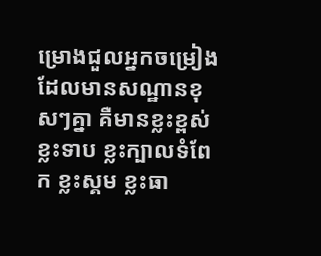ម្រោងជួលអ្នកចម្រៀងដែលមានសណ្ឋានខុសៗគ្នា គឺមានខ្លះខ្ពស់ ខ្លះទាប ខ្លះក្បាលទំពែក ខ្លះស្គម ខ្លះធា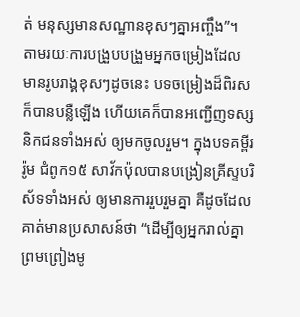ត់ មនុស្សមានសណ្ឋានខុសៗគ្នាអញ្ចឹង”។ តាមរយៈការបង្រួបបង្រួមអ្នកចម្រៀងដែលមានរូបរាង្គខុសៗដូចនេះ បទចម្រៀងដ៏ពិរសក៏បានបន្លឺឡើង ហើយគេក៏បានអញ្ជើញទស្សនិកជនទាំងអស់ ឲ្យមកចូលរួម។ ក្នុងបទគម្ពីររ៉ូម ជំពូក១៥ សាវ័កប៉ុលបានបង្រៀនគ្រីស្ទបរិស័ទទាំងអស់ ឲ្យមានការរួបរួមគ្នា គឺដូចដែលគាត់មានប្រសាសន៍ថា “ដើម្បីឲ្យអ្នករាល់គ្នាព្រមព្រៀងមូ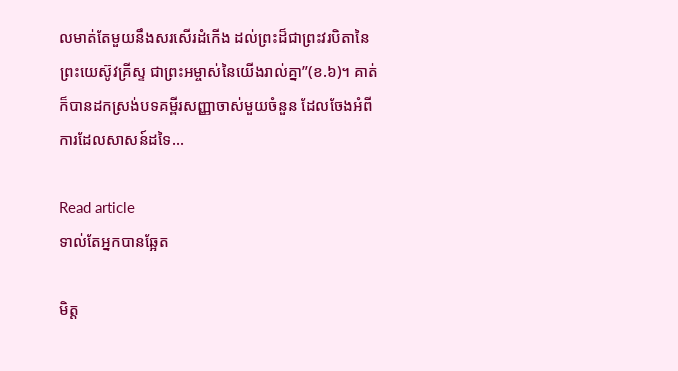លមាត់តែមួយនឹងសរសើរដំកើង ដល់ព្រះដ៏ជាព្រះវរបិតានៃព្រះយេស៊ូវគ្រីស្ទ ជាព្រះអម្ចាស់នៃយើងរាល់គ្នា”(ខ.៦)។ គាត់ក៏បានដកស្រង់បទគម្ពីរសញ្ញាចាស់មួយចំនួន ដែលចែងអំពីការដែលសាសន៍ដទៃ…

Read article
ទាល់តែអ្នកបានឆ្អែត

មិត្ត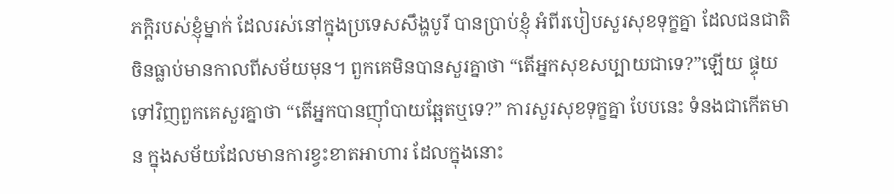ភក្តិរបស់ខ្ញុំម្នាក់ ដែលរស់នៅក្នុងប្រទេសសឹង្ហបូរី បានប្រាប់ខ្ញុំ អំពីរបៀបសួរសុខទុក្ខគ្នា ដែលជនជាតិចិនធ្លាប់មានកាលពីសម័យមុន។ ពួកគេមិនបានសួរគ្នាថា “តើអ្នកសុខសប្បាយជាទេ?”ឡើយ ផ្ទុយទៅវិញពួកគេសួរគ្នាថា “តើអ្នកបានញ៉ាំបាយឆ្អែតឬទេ?” ការសួរសុខទុក្ខគ្នា បែបនេះ ទំនងជាកើតមាន ក្នុងសម័យដែលមានការខ្វះខាតអាហារ ដែលក្នុងនោះ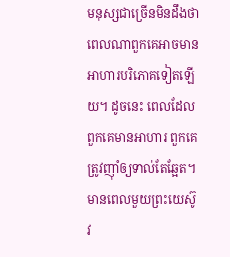មនុស្សជាច្រើនមិនដឹងថា ពេលណាពួកគេអាចមានអាហារបរិភោគទៀតឡើយ។ ដូចនេះ ពេលដែលពួកគេមានអាហារ ពួកគេត្រូវញ៉ាំឲ្យទាល់តែឆ្អែត។ មានពេលមួយព្រះយេស៊ូវ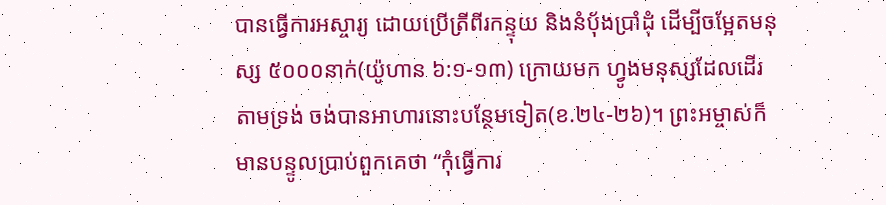បានធ្វើការអស្ចារ្យ ដោយប្រើត្រីពីរកន្ទុយ និងនំបុ័ងប្រាំដុំ ដើម្បីចម្អែតមនុស្ស ៥០០០នាក់(យ៉ូហាន ៦:១-១៣) ក្រោយមក ហ្វូងមនុស្សដែលដើរតាមទ្រង់ ចង់បានអាហារនោះបន្ថែមទៀត(ខ.២៤-២៦)។ ព្រះអម្ចាស់ក៏មានបន្ទូលប្រាប់ពួកគេថា “កុំធ្វើការ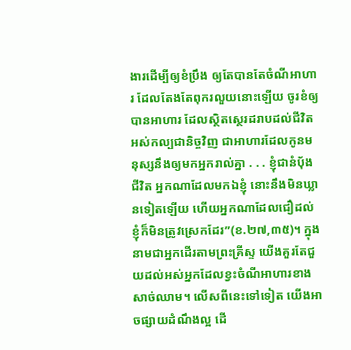ងារដើម្បីឲ្យខំប្រឹង ឲ្យតែបានតែចំណីអាហារ ដែលតែងតែពុករលួយនោះឡើយ ចូរខំឲ្យបានអាហារ ដែលស្ថិតស្ថេរដរាបដល់ជីវិតអស់កល្បជានិច្ចវិញ ជាអាហារដែលកូនមនុស្សនឹងឲ្យមកអ្នករាល់គ្នា . . . ខ្ញុំជានំបុ័ងជីវិត អ្នកណាដែលមកឯខ្ញុំ នោះនឹងមិនឃ្លានទៀតឡើយ ហើយអ្នកណាដែលជឿដល់ខ្ញុំក៏មិនត្រូវស្រេកដែរ”(ខ.២៧,៣៥)។ ក្នុងនាមជាអ្នកដើរតាមព្រះគ្រីស្ទ យើងគួរតែជួយដល់អស់អ្នកដែលខ្វះចំណីអាហារខាងសាច់ឈាម។ លើសពីនេះទៅទៀត យើងអាចផ្សាយដំណឹងល្អ ដើ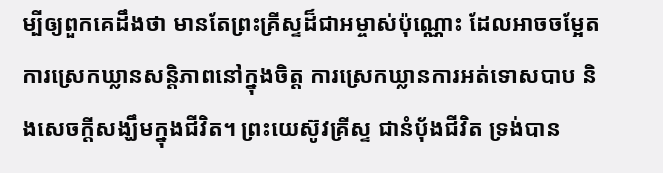ម្បីឲ្យពួកគេដឹងថា មានតែព្រះគ្រីស្ទដ៏ជាអម្ចាស់ប៉ុណ្ណោះ ដែលអាចចម្អែតការស្រេកឃ្លានសន្តិភាពនៅក្នុងចិត្ត ការស្រេកឃ្លានការអត់ទោសបាប និងសេចក្តីសង្ឃឹមក្នុងជីវិត។ ព្រះយេស៊ូវគ្រីស្ទ ជានំបុ័ងជីវិត ទ្រង់បាន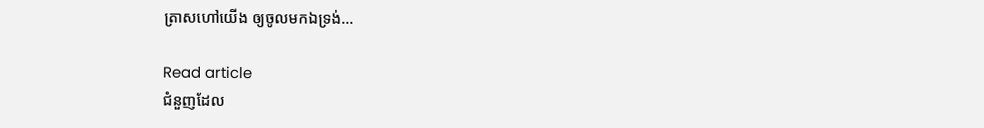ត្រាសហៅយើង ឲ្យចូលមកឯទ្រង់…

Read article
ជំនួញដែល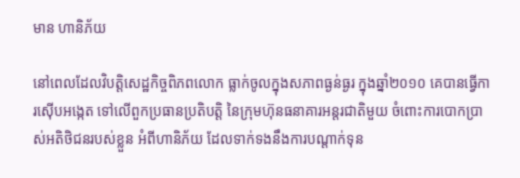មាន ហានិភ័យ

នៅពេលដែលវិបត្តិសេដ្ឋកិច្ចពិភពលោក ធ្លាក់ចូលក្នុងសភាពធ្ងន់ធ្ងរ ក្នុងឆ្នាំ២០១០ គេបានធ្វើការស៊ើបអង្កេត ទៅលើពួកប្រធានប្រតិបត្តិ នៃក្រុមហ៊ុនធនាគារអន្តរជាតិមួយ ចំពោះការបោកប្រាស់អតិថិជនរបស់ខ្លួន អំពីហានិភ័យ ដែលទាក់ទងនឹងការបណ្តាក់ទុន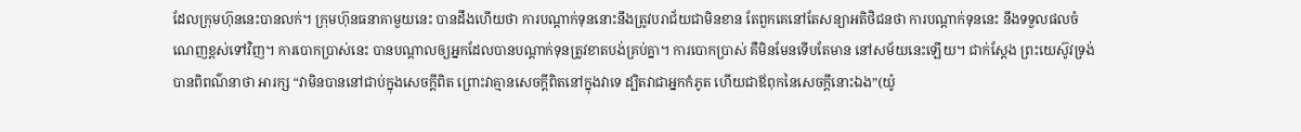ដែលក្រុមហ៊ុននេះបានលក់។ ក្រុមហ៊ុនធនាគាមួយនេះ បានដឹងហើយថា ការបណ្តាក់ទុននោះនឹងត្រូវបរាជ័យជាមិនខាន តែពួកគេនៅតែសន្យាអតិថិជនថា ការបណ្តាក់ទុននេះ នឹងទទួលផលចំណេញខ្ពស់ទៅវិញ។ ការបោកប្រាស់នេះ បានបណ្តាលឲ្យអ្នកដែលបានបណ្តាក់ទុនត្រូវខាតបង់គ្រប់គ្នា។ ការបោកប្រាស់ គឺមិនមែនទើបតែមាន នៅសម័យនេះឡើយ។ ជាក់ស្តែង ព្រះយេស៊ូវទ្រង់បានពិពណ៌នាថា អារក្ស “វាមិនបាននៅជាប់ក្នុងសេចក្តីពិត ព្រោះវាគ្មានសេចក្តីពិតនៅក្នុងវាទេ ដ្បិតវាជាអ្នកកំភូត ហើយជាឪពុកនៃសេចក្តីនោះឯង”(យ៉ូ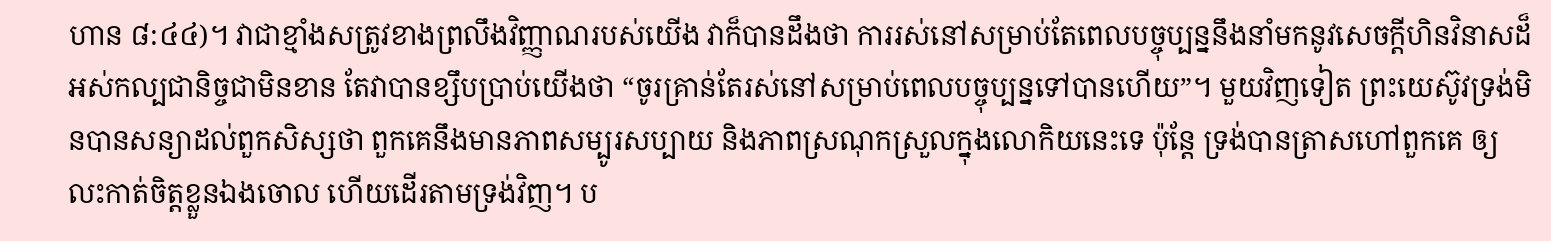ហាន ៨:៤៤)។ វាជាខ្មាំងសត្រូវខាងព្រលឹងវិញ្ញាណរបស់យើង វាក៏បានដឹងថា ការរស់នៅសម្រាប់តែពេលបច្ចុប្បន្ននឹងនាំមកនូវសេចក្តីហិនវិនាសដ៏អស់កល្បជានិច្ចជាមិនខាន តែវាបានខ្សឹបប្រាប់យើងថា “ចូរគ្រាន់តែរស់នៅសម្រាប់ពេលបច្ចុប្បន្នទៅបានហើយ”។ មួយវិញទៀត ព្រះយេស៊ូវទ្រង់មិនបានសន្យាដល់ពួកសិស្សថា ពួកគេនឹងមានភាពសម្បូរសប្បាយ និងភាពស្រណុកស្រួលក្នុងលោកិយនេះទេ ប៉ុន្តែ ទ្រង់បានត្រាសហៅពួកគេ ឲ្យលះកាត់ចិត្តខ្លួនឯងចោល ហើយដើរតាមទ្រង់វិញ។ ប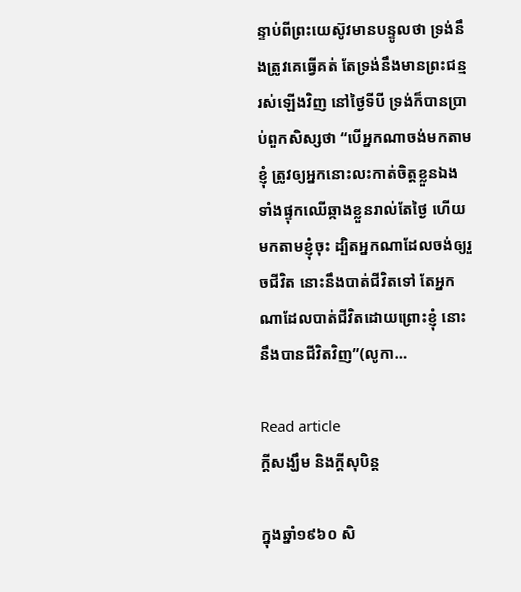ន្ទាប់ពីព្រះយេស៊ូវមានបន្ទូលថា ទ្រង់នឹងត្រូវគេធ្វើគត់ តែទ្រង់នឹងមានព្រះជន្មរស់ឡើងវិញ នៅថ្ងៃទីបី ទ្រង់ក៏បានប្រាប់ពួកសិស្សថា “បើអ្នកណាចង់មកតាមខ្ញុំ ត្រូវឲ្យអ្នកនោះលះកាត់ចិត្តខ្លួនឯង ទាំងផ្ទុកឈើឆ្កាងខ្លួនរាល់តែថ្ងៃ ហើយមកតាមខ្ញុំចុះ ដ្បិតអ្នកណាដែលចង់ឲ្យរួចជីវិត នោះនឹងបាត់ជីវិតទៅ តែអ្នកណាដែលបាត់ជីវិតដោយព្រោះខ្ញុំ នោះនឹងបានជីវិតវិញ”(លូកា…

Read article
ក្តីសង្ឃឹម និងក្តីសុបិន្ត

ក្នុងឆ្នាំ១៩៦០ សិ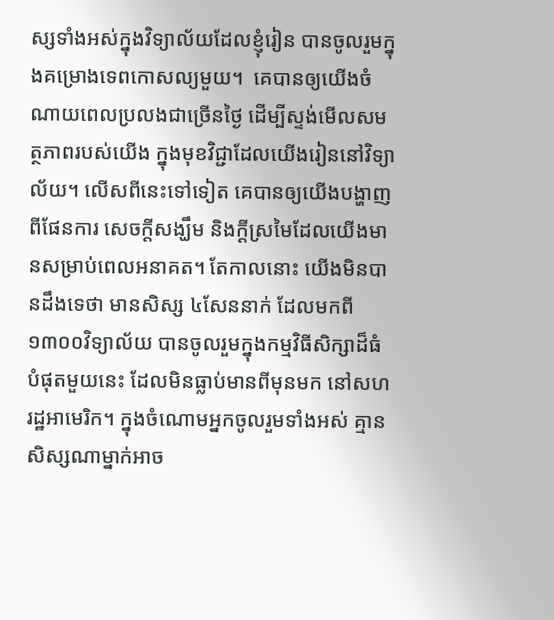ស្សទាំងអស់ក្នុងវិទ្យាល័យដែលខ្ញុំរៀន បានចូលរួមក្នុងគម្រោងទេពកោសល្យមួយ។  គេបានឲ្យយើងចំណាយពេលប្រលងជាច្រើនថ្ងៃ ដើម្បីស្ទង់មើលសមត្ថភាពរបស់យើង ក្នុងមុខវិជ្ជាដែលយើងរៀននៅវិទ្យាល័យ។ លើសពីនេះទៅទៀត គេបានឲ្យយើងបង្ហាញពីផែនការ សេចក្តីសង្ឃឹម និងក្តីស្រមៃដែលយើងមានសម្រាប់ពេលអនាគត។ តែកាលនោះ យើងមិនបានដឹងទេថា មានសិស្ស ៤សែននាក់ ដែលមកពី១៣០០វិទ្យាល័យ បានចូលរួមក្នុងកម្មវិធីសិក្សាដ៏ធំបំផុតមួយនេះ ដែលមិនធ្លាប់មានពីមុនមក នៅសហរដ្ឋអាមេរិក។ ក្នុងចំណោមអ្នកចូលរួមទាំងអស់ គ្មានសិស្សណាម្នាក់អាច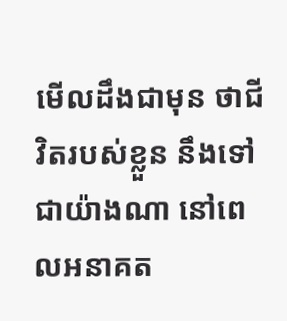មើលដឹងជាមុន ថាជីវិតរបស់ខ្លួន នឹងទៅជាយ៉ាងណា នៅពេលអនាគត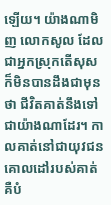ឡើយ។ យ៉ាងណាមិញ លោកសូល ដែលជាអ្នកស្រុកតើសុស ក៏មិនបានដឹងជាមុនថា ជីវិតគាត់នឹងទៅជាយ៉ាងណាដែរ។ កាលគាត់នៅជាយុវជន គោលដៅរបស់គាត់ គឺបំ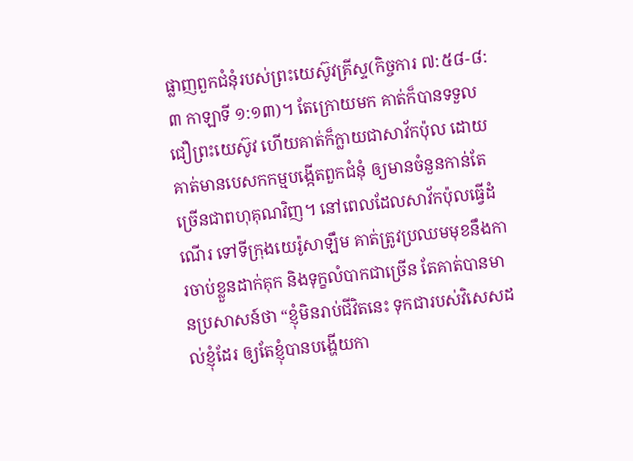ផ្លាញពួកជំនុំរបស់ព្រះយេស៊ូវគ្រីស្ទ(កិច្ចការ ៧:៥៨-៨:៣ កាឡាទី ១:១៣)។ តែក្រោយមក គាត់ក៏បានទទួលជឿព្រះយេស៊ូវ ហើយគាត់ក៏ក្លាយជាសាវ័កប៉ុល ដោយគាត់មានបេសកកម្មបង្កើតពួកជំនុំ ឲ្យមានចំនួនកាន់តែច្រើនជាពហុគុណវិញ។ នៅពេលដែលសាវ័កប៉ុលធ្វើដំណើរ ទៅទីក្រុងយេរ៉ូសាឡឹម គាត់ត្រូវប្រឈមមុខនឹងការចាប់ខ្លួនដាក់គុក និងទុក្ខលំបាកជាច្រើន តែគាត់បានមានប្រសាសន៍ថា “ខ្ញុំមិនរាប់ជីវិតនេះ ទុកជារបស់វិសេសដល់ខ្ញុំដែរ ឲ្យតែខ្ញុំបានបង្ហើយកា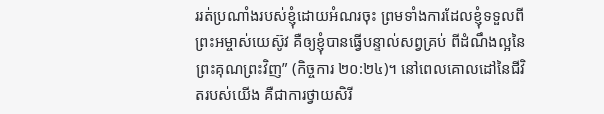ររត់ប្រណាំងរបស់ខ្ញុំដោយអំណរចុះ ព្រមទាំងការដែលខ្ញុំទទួលពីព្រះអម្ចាស់យេស៊ូវ គឺឲ្យខ្ញុំបានធ្វើបន្ទាល់សព្វគ្រប់ ពីដំណឹងល្អនៃព្រះគុណព្រះវិញ” (កិច្ចការ ២០:២៤)។ នៅពេលគោលដៅនៃជីវិតរបស់យើង គឺជាការថ្វាយសិរី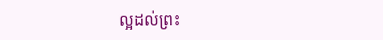ល្អដល់ព្រះ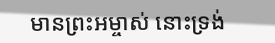មានព្រះអម្ចាស់ នោះទ្រង់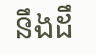នឹងដឹ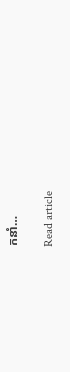កនាំ…

Read article